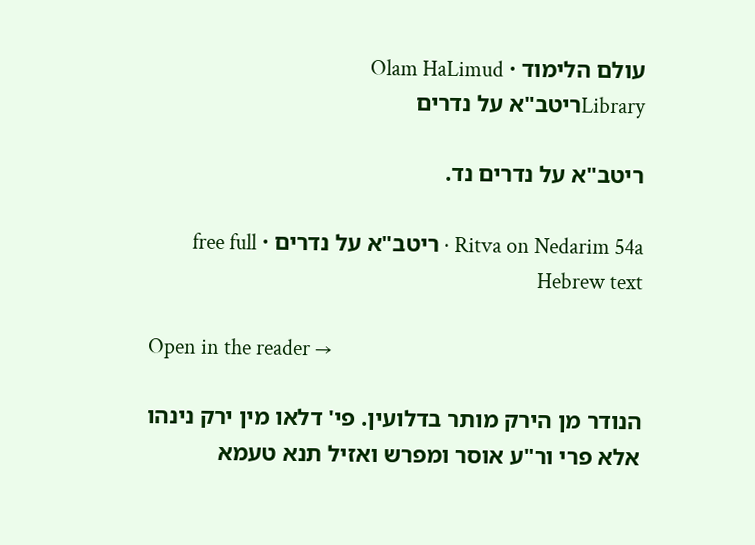עולם הלימוד · Olam HaLimud
Libraryריטב"א על נדרים

ריטב"א על נדרים נד.

Ritva on Nedarim 54a · ריטב"א על נדרים · free full Hebrew text

Open in the reader →

הנודר מן הירק מותר בדלועין. פי' דלאו מין ירק נינהו אלא פרי ור"ע אוסר ומפרש ואזיל תנא טעמא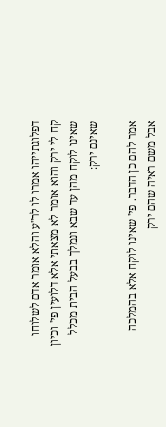דפלוגתייהו אמרו לו לר"ע והלא אומר אדם לשלוחו קח לי ירק והוא אומר לא מצאתי אלא דלועין פי' וכיון שאינו לוקח מהן עד שבא ונמלך בבעל הבית מכלל שאינם ירק:

אמר להם כן הדבר. פי' שאינו לוקח אלא בהמלכה אבל משם ראיה שהם ירק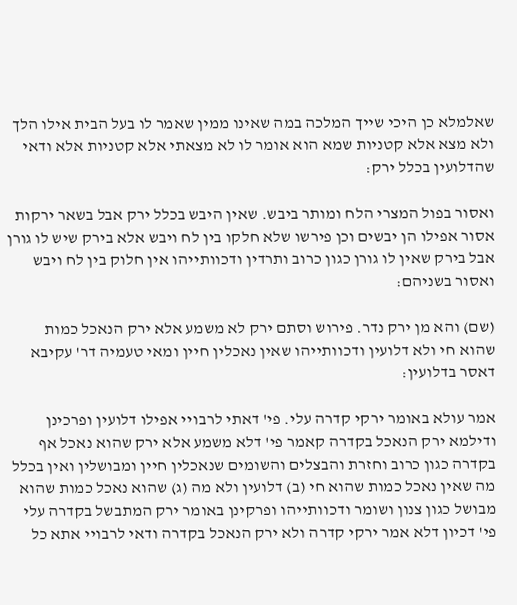שאלמלא כן היכי שייך המלכה במה שאינו ממין שאמר לו בעל הבית אילו הלך ולא מצא אלא קטניות שמא הוא אומר לו לא מצאתי אלא קטניות אלא ודאי שהדלועין בכלל ירק:

ואסור בפול המצרי הלח ומותר ביבש. שאין היבש בכלל ירק אבל בשאר ירקות אסור אפילו הן יבשים וכן פירשו שלא חלקו בין לח ויבש אלא בירק שיש לו גורן אבל בירק שאין לו גורן כגון כרוב ותרדין ודכוותייהו אין חלוק בין לח ויבש ואסור בשניהם:

(שם) והא מן ירק נדר. פירוש וסתם ירק לא משמע אלא ירק הנאכל כמות שהוא חי ולא דלועין ודכוותייהו שאין נאכלין חיין ומאי טעמיה דר' עקיבא דאסר בדלועין:

אמר עולא באומר ירקי קדרה עלי. פי' דאתי לרבויי אפילו דלועין ופרכינן ודילמא ירק הנאכל בקדרה קאמר פי' דלא משמע אלא ירק שהוא נאכל אף בקדרה כגון כרוב וחזרת והבצלים והשומים שנאכלין חיין ומבושלין ואין בכלל מה שאין נאכל כמות שהוא חי (ב) דלועין ולא מה (ג) שהוא נאכל כמות שהוא מבושל כגון צנון ושומר ודכוותייהו ופרקינן באומר ירק המתבשל בקדרה עלי פי' דכיון דלא אמר ירקי קדרה ולא ירק הנאכל בקדרה ודאי לרבויי אתא כל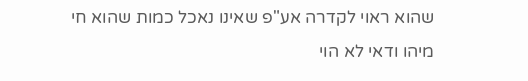שהוא ראוי לקדרה אע"פ שאינו נאכל כמות שהוא חי מיהו ודאי לא הוי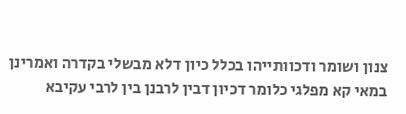צנון ושומר ודכוותייהו בכלל כיון דלא מבשלי בקדרה ואמרינן במאי קא מפלגי כלומר דכיון דבין לרבנן בין לרבי עקיבא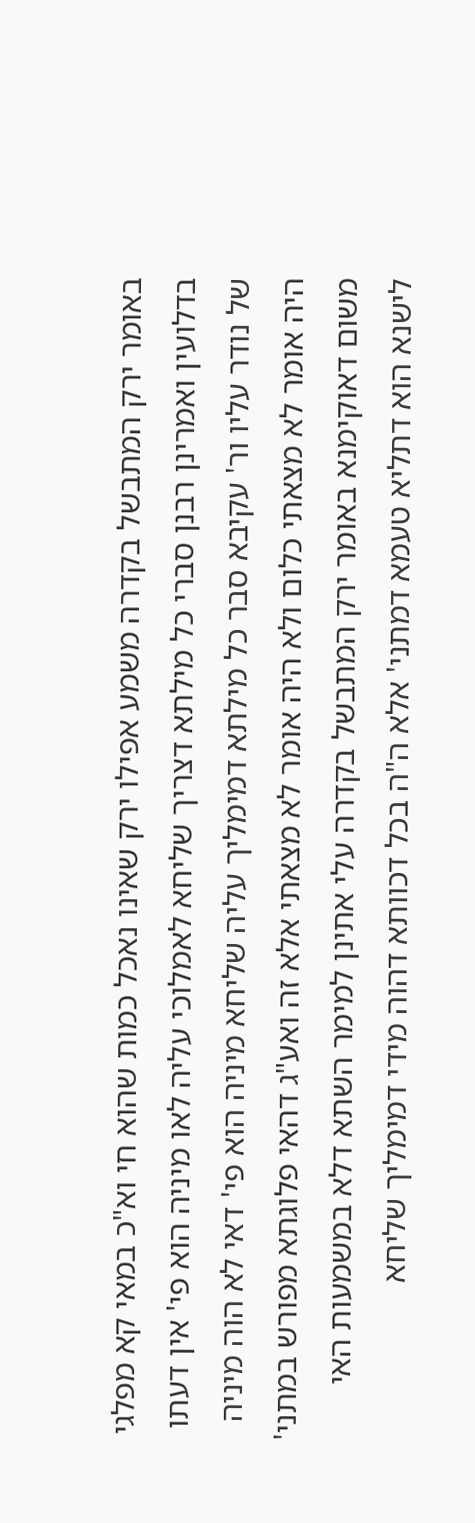באומר ירק המתבשל בקדרה משמע אפילו ירק שאינו נאכל כמות שהוא חי וא"כ במאי קא מפלגי בדלועין ואמרינן רבנן סברי כל מילתא דצריך שליחא לאמלוכי עליה לאו מיניה הוא פי' אין דעתו של נודר עליו ור' עקיבא סבר כל מילתא דמימליך עליה שליחא מיניה הוא פי' דאי לא הוה מיניה היה אומר לא מצאתי כלום ולא היה אומר לא מצאתי אלא זה ואע"ג דהאי פלוגתא מפורש במתני' משום דאוקימנא באומר ירק המתבשל בקדרה עלי אתינן למימר השתא דלא במשמעות האי לישנא הוא דתליא טעמא דמתני' אלא ה"ה בכל דכוותא דהוה מידי דמימליך שליחא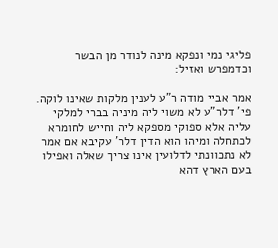פליגי נמי ונפקא מינה לנודר מן הבשר וכדמפרש ואזיל:

אמר אביי מודה ר"ע לענין מלקות שאינו לוקה. פי' דלר"ע לא משוי ליה מיניה בברי למלקי עליה אלא ספוקי מספקא ליה וחייש לחומרא לכתחלה ומיהו הוא הדין דלר' עקיבא אם אמר לא נתכוונתי לדלועין אינו צריך שאלה ואפילו בעם הארץ דהא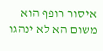איסור רופף הוא משום הא לא ינהגו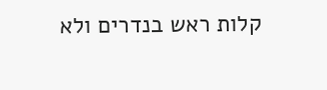קלות ראש בנדרים ולא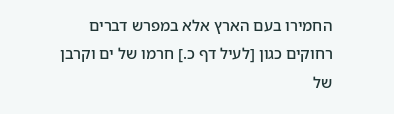החמירו בעם הארץ אלא במפרש דברים רחוקים כגון [לעיל דף כ.] חרמו של ים וקרבן של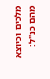מלכים וכיוצא מהם כנ"ל: